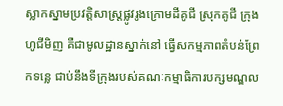ស្លាកស្នាមប្រវត្តិសាស្រ្តផ្លូវរូងក្រោមដីគូជី ស្រុកគូជី ក្រុងហូជីមិញ គឺជាមូលដ្ឋានស្នាក់នៅ ធ្វើសកម្មភាពតំបន់ព្រែកទន្លេ ជាប់នឹងទីក្រុងរបស់គណៈកម្មាធិការបក្សមណ្ឌល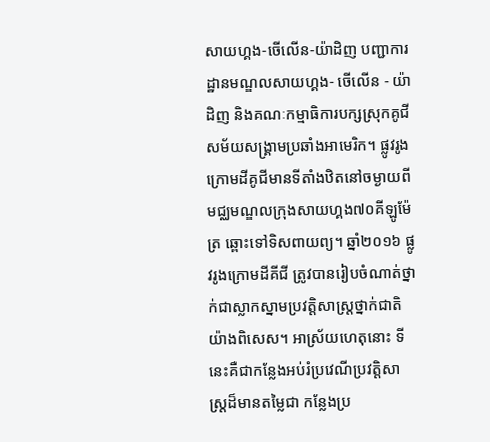សាយហ្គង-ចើលើន-យ៉ាដិញ បញ្ជាការដ្ឋានមណ្ឌលសាយហ្គង- ចើលើន - យ៉ាដិញ និងគណៈកម្មាធិការបក្សស្រុកគូជី សម័យសង្រ្គាមប្រឆាំងអាមេរិក។ ផ្លូវរូងក្រោមដីគូជីមានទីតាំងឋិតនៅចម្ងាយពីមជ្ឈមណ្ឌលក្រុងសាយហ្គង៧០គីឡូម៉ែត្រ ឆ្ពោះទៅទិសពាយព្យ។ ឆ្នាំ២០១៦ ផ្លូវរូងក្រោមដីគីជី ត្រូវបានរៀបចំណាត់ថ្នាក់ជាស្លាកស្នាមប្រវត្តិសាស្រ្តថ្នាក់ជាតិយ៉ាងពិសេស។ អាស្រ័យហេតុនោះ ទីនេះគឺជាកន្លែងអប់រំប្រវេណីប្រវត្តិសាស្រ្តដ៏មានតម្លៃជា កន្លែងប្រ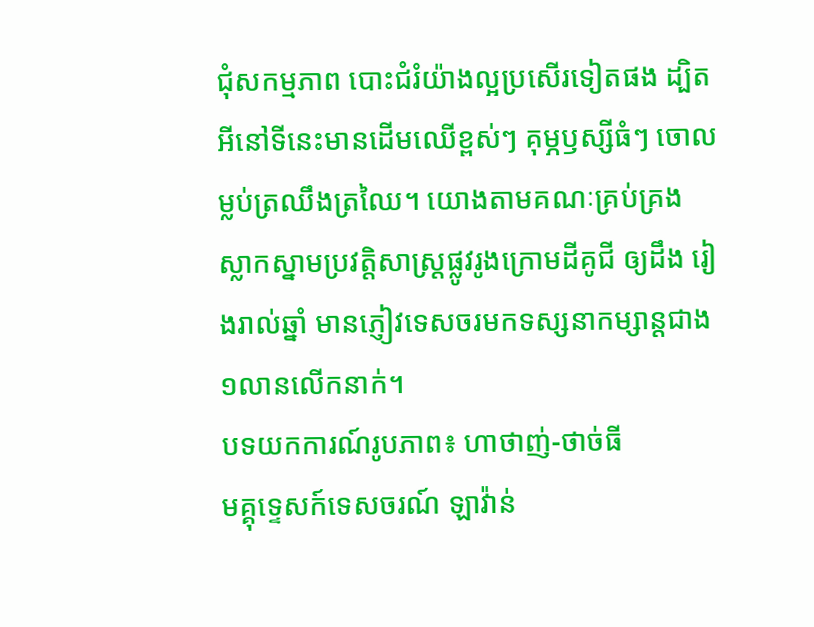ជុំសកម្មភាព បោះជំរំយ៉ាងល្អប្រសើរទៀតផង ដ្បិតអីនៅទីនេះមានដើមឈើខ្ពស់ៗ គុម្ភឫស្សីធំៗ ចោលម្លប់ត្រឈឹងត្រឈៃ។ យោងតាមគណៈគ្រប់គ្រង ស្លាកស្នាមប្រវត្តិសាស្រ្តផ្លូវរូងក្រោមដីគូជី ឲ្យដឹង រៀងរាល់ឆ្នាំ មានភ្ញៀវទេសចរមកទស្សនាកម្សាន្តជាង១លានលើកនាក់។
បទយកការណ៍រូបភាព៖ ហាថាញ់-ថាច់ធី
មគ្គុទ្ទេសក៍ទេសចរណ៍ ឡាវ៉ាន់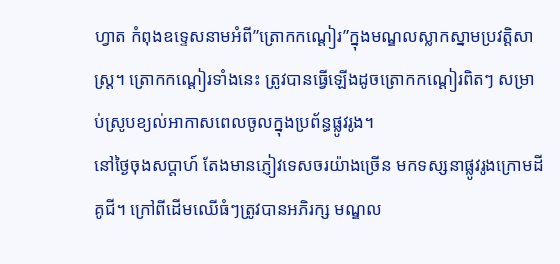ហ្វាត កំពុងឧទ្ទេសនាមអំពី”ត្រោកកណ្ដៀរ”ក្នុងមណ្ឌលស្លាកស្នាមប្រវត្តិសាស្រ្ត។ ត្រោកកណ្ដៀរទាំងនេះ ត្រូវបានធ្វើឡើងដូចត្រោកកណ្ដៀរពិតៗ សម្រាប់ស្រូបខ្យល់អាកាសពេលចូលក្នុងប្រព័ន្ធផ្លូវរូង។
នៅថ្ងៃចុងសប្តាហ៍ តែងមានភ្ញៀវទេសចរយ៉ាងច្រើន មកទស្សនាផ្លូវរូងក្រោមដីគូជី។ ក្រៅពីដើមឈើធំៗត្រូវបានអភិរក្ស មណ្ឌល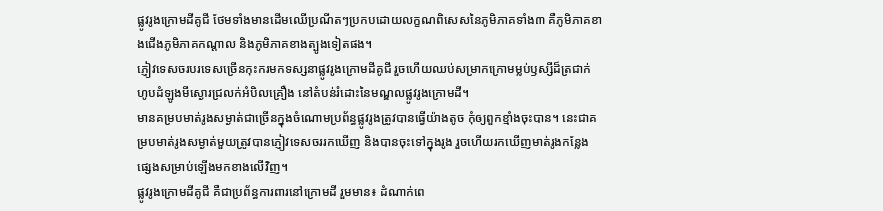ផ្លូវរូងក្រោមដីគូជី ថែមទាំងមានដើមឈើប្រណីតៗប្រកបដោយលក្ខណពិសេសនៃភូមិភាគទាំង៣ គឺភូមិភាគខាងជើងភូមិភាគកណ្តាល និងភូមិភាគខាងត្បូងទៀតផង។
ភ្ញៀវទេសចរបរទេសច្រើនកុះករមកទស្សនាផ្លូវរូងក្រោមដីគូជី រួចហើយឈប់សម្រាកក្រោមម្លប់ឫស្សីដ៏ត្រជាក់ ហូបដំឡូងមីស្ងោរជ្រលក់អំបិលគ្រឿង នៅតំបន់រំដោះនៃមណ្ឌលផ្លូវរូងក្រោមដី។
មានគម្របមាត់រូងសម្ងាត់ជាច្រើនក្នុងចំណោមប្រព័ន្ធផ្លូវរូងត្រូវបានធ្វើយ៉ាងតូច កុំឲ្យពួកខ្មាំងចុះបាន។ នេះជាគម្របមាត់រូងសម្ងាត់មួយត្រូវបានភ្ញៀវទេសចររកឃើញ និងបានចុះទៅក្នុងរូង រួចហើយរកឃើញមាត់រូងកន្លែងផ្សេងសម្រាប់ឡើងមកខាងលើវិញ។
ផ្លូវរូងក្រោមដីគូជី គឺជាប្រព័ន្ធការពារនៅក្រោមដី រួមមាន៖ ដំណាក់ពេ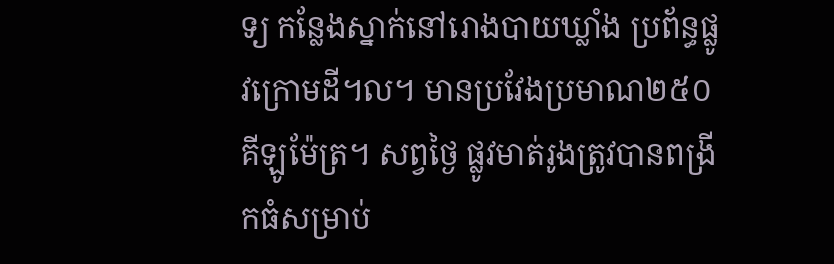ទ្យ កន្លែងស្នាក់នៅរោងបាយឃ្លាំង ប្រព័ន្ធផ្លូវក្រោមដី។ល។ មានប្រវែងប្រមាណ២៥០គីឡូម៉ែត្រ។ សព្វថ្ងៃ ផ្លូវមាត់រូងត្រូវបានពង្រីកធំសម្រាប់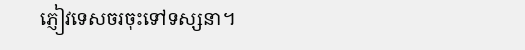ភ្ញៀវទេសចរចុះទៅទស្សនា។